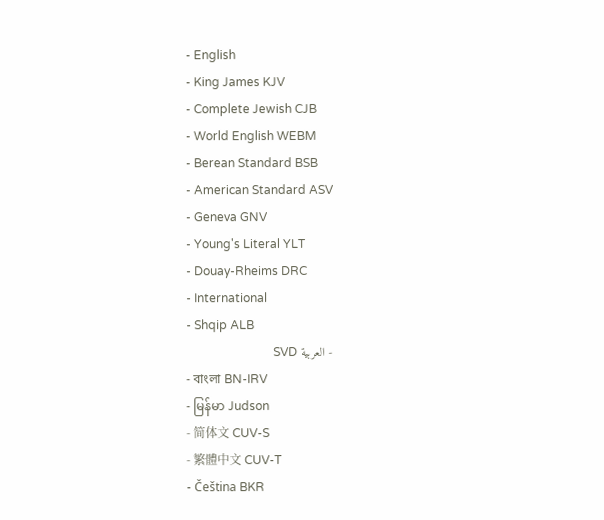- English
- King James KJV
- Complete Jewish CJB
- World English WEBM
- Berean Standard BSB
- American Standard ASV
- Geneva GNV
- Young's Literal YLT
- Douay-Rheims DRC
- International
- Shqip ALB
- العربية SVD
- বাংলা BN-IRV
- မြန်မာ Judson
- 简体文 CUV-S
- 繁體中文 CUV-T
- Čeština BKR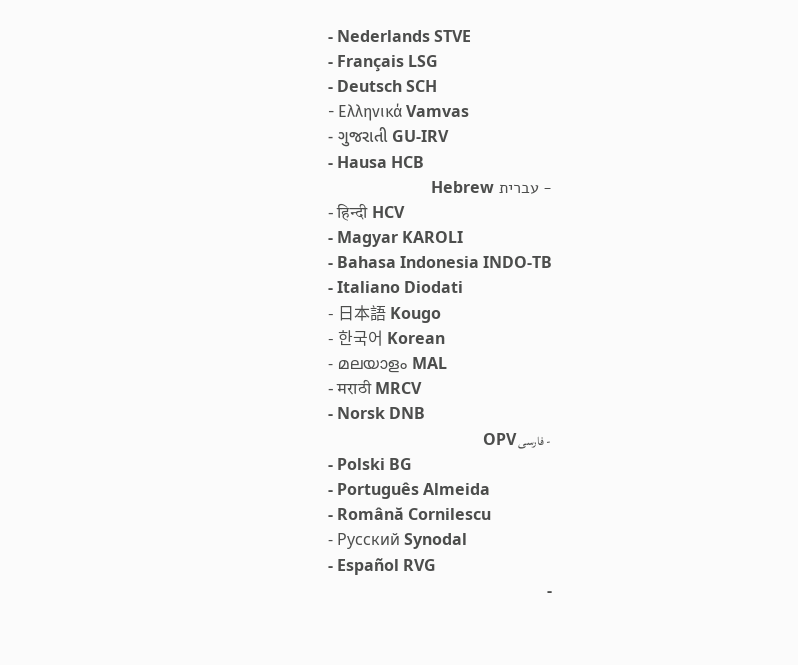- Nederlands STVE
- Français LSG
- Deutsch SCH
- Ελληνικά Vamvas
- ગુજરાતી GU-IRV
- Hausa HCB
- עברית Hebrew
- हिन्दी HCV
- Magyar KAROLI
- Bahasa Indonesia INDO-TB
- Italiano Diodati
- 日本語 Kougo
- 한국어 Korean
- മലയാളം MAL
- मराठी MRCV
- Norsk DNB
- فارسی OPV
- Polski BG
- Português Almeida
- Română Cornilescu
- Русский Synodal
- Español RVG
-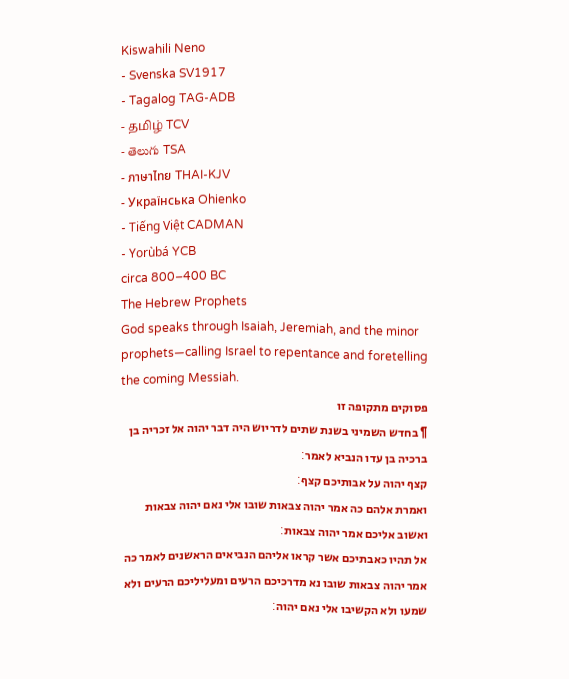Kiswahili Neno
- Svenska SV1917
- Tagalog TAG-ADB
- தமிழ் TCV
- తెలుగు TSA
- ภาษาไทย THAI-KJV
- Українська Ohienko
- Tiếng Việt CADMAN
- Yorùbá YCB
circa 800–400 BC
The Hebrew Prophets
God speaks through Isaiah, Jeremiah, and the minor prophets—calling Israel to repentance and foretelling the coming Messiah.
פסוקים מתקופה זו
¶ בחדש השמיני בשנת שתים לדריוש היה דבר יהוה אל זכריה בן ברכיה בן עדו הנביא לאמר׃
קצף יהוה על אבותיכם קצף׃
ואמרת אלהם כה אמר יהוה צבאות שובו אלי נאם יהוה צבאות ואשוב אליכם אמר יהוה צבאות׃
אל תהיו כאבתיכם אשר קראו אליהם הנביאים הראשנים לאמר כה אמר יהוה צבאות שובו נא מדרכיכם הרעים ומעליליכם הרעים ולא שמעו ולא הקשיבו אלי נאם יהוה׃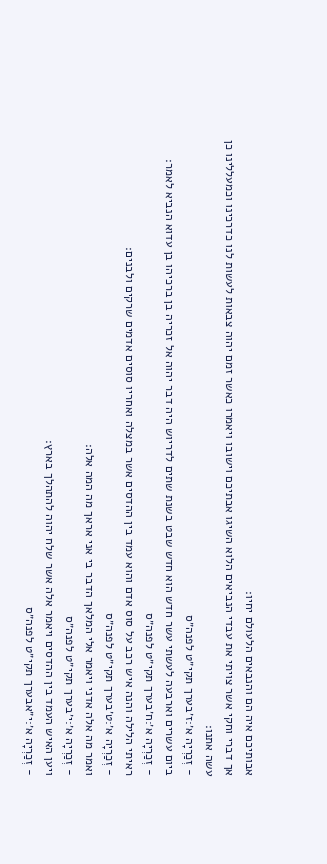אבותיכם איה הם והנבאים הלעולם יחיו׃
אך דברי וחקי אשר צויתי את עבדי הנביאים הלוא השיגו אבתיכם וישובו ויאמרו כאשר זמם יהוה צבאות לעשות לנו כדרכינו וכמעללינו כן עשה אתנו׃
- זְכַרְיָה א׳:ז׳בערך תקי״ט לפנה״ס
ביום עשרים וארבעה לעשתי עשר חדש הוא חדש שבט בשנת שתים לדריוש היה דבר יהוה אל זכריה בן ברכיהו בן עדוא הנביא לאמר׃
- זְכַרְיָה א׳:ח׳בערך תקי״ט לפנה״ס
ראיתי הלילה והנה איש רכב על סוס אדם והוא עמד בין ההדסים אשר במצלה ואחריו סוסים אדמים שרקים ולבנים׃
- זְכַרְיָה א׳:ט׳בערך תקי״ט לפנה״ס
ואמר מה אלה אדני ויאמר אלי המלאך הדבר בי אני אראך מה המה אלה׃
- זְכַרְיָה א׳:י׳בערך תקי״ט לפנה״ס
ויען האיש העמד בין ההדסים ויאמר אלה אשר שלח יהוה להתהלך בארץ׃
- זְכַרְיָה א׳:י״אבערך תקי״ט לפנה״ס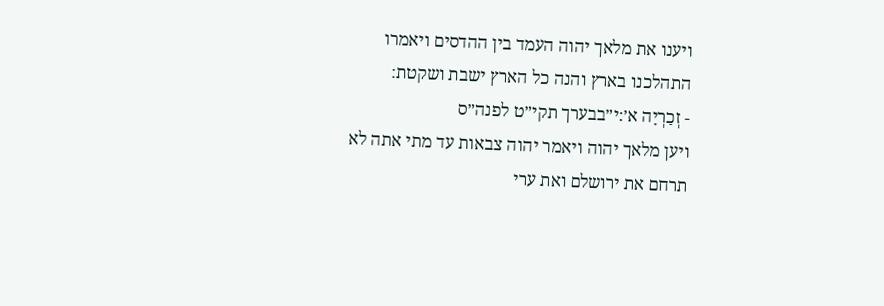ויענו את מלאך יהוה העמד בין ההדסים ויאמרו התהלכנו בארץ והנה כל הארץ ישבת ושקטת׃
- זְכַרְיָה א׳:י״בבערך תקי״ט לפנה״ס
ויען מלאך יהוה ויאמר יהוה צבאות עד מתי אתה לא תרחם את ירושלם ואת ערי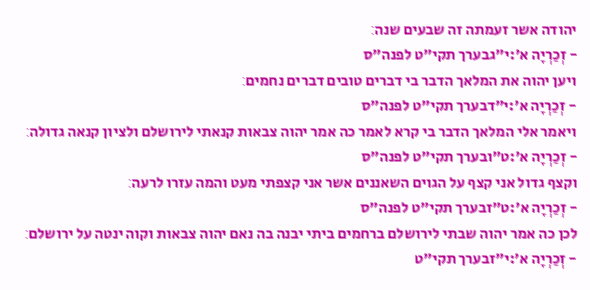יהודה אשר זעמתה זה שבעים שנה׃
- זְכַרְיָה א׳:י״גבערך תקי״ט לפנה״ס
ויען יהוה את המלאך הדבר בי דברים טובים דברים נחמים׃
- זְכַרְיָה א׳:י״דבערך תקי״ט לפנה״ס
ויאמר אלי המלאך הדבר בי קרא לאמר כה אמר יהוה צבאות קנאתי לירושלם ולציון קנאה גדולה׃
- זְכַרְיָה א׳:ט״ובערך תקי״ט לפנה״ס
וקצף גדול אני קצף על הגוים השאננים אשר אני קצפתי מעט והמה עזרו לרעה׃
- זְכַרְיָה א׳:ט״זבערך תקי״ט לפנה״ס
לכן כה אמר יהוה שבתי לירושלם ברחמים ביתי יבנה בה נאם יהוה צבאות וקוה ינטה על ירושלם׃
- זְכַרְיָה א׳:י״זבערך תקי״ט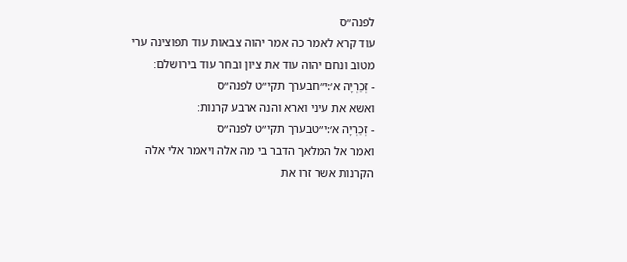לפנה״ס
עוד קרא לאמר כה אמר יהוה צבאות עוד תפוצינה ערי מטוב ונחם יהוה עוד את ציון ובחר עוד בירושלם׃
- זְכַרְיָה א׳:י״חבערך תקי״ט לפנה״ס
ואשא את עיני וארא והנה ארבע קרנות׃
- זְכַרְיָה א׳:י״טבערך תקי״ט לפנה״ס
ואמר אל המלאך הדבר בי מה אלה ויאמר אלי אלה הקרנות אשר זרו את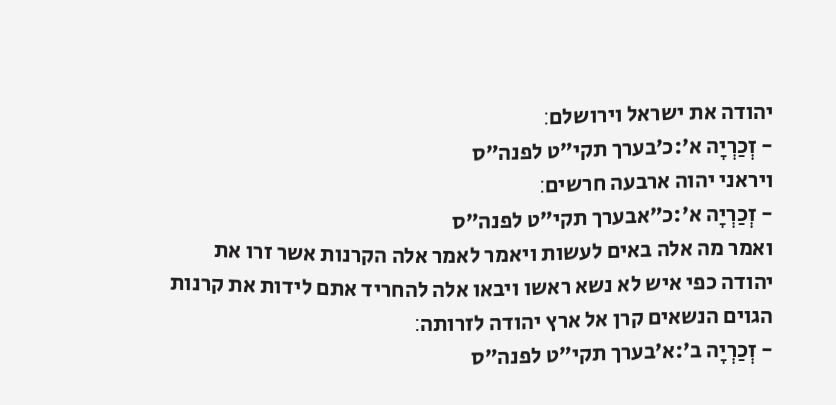יהודה את ישראל וירושלם׃
- זְכַרְיָה א׳:כ׳בערך תקי״ט לפנה״ס
ויראני יהוה ארבעה חרשים׃
- זְכַרְיָה א׳:כ״אבערך תקי״ט לפנה״ס
ואמר מה אלה באים לעשות ויאמר לאמר אלה הקרנות אשר זרו את יהודה כפי איש לא נשא ראשו ויבאו אלה להחריד אתם לידות את קרנות הגוים הנשאים קרן אל ארץ יהודה לזרותה׃
- זְכַרְיָה ב׳:א׳בערך תקי״ט לפנה״ס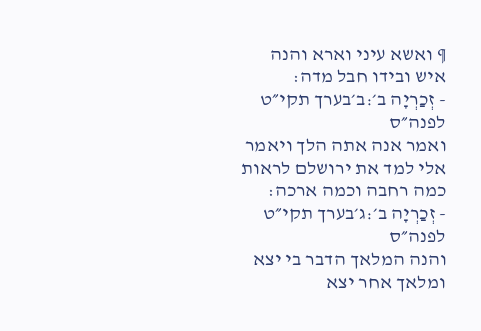¶ ואשא עיני וארא והנה איש ובידו חבל מדה׃
- זְכַרְיָה ב׳:ב׳בערך תקי״ט לפנה״ס
ואמר אנה אתה הלך ויאמר אלי למד את ירושלם לראות כמה רחבה וכמה ארכה׃
- זְכַרְיָה ב׳:ג׳בערך תקי״ט לפנה״ס
והנה המלאך הדבר בי יצא ומלאך אחר יצא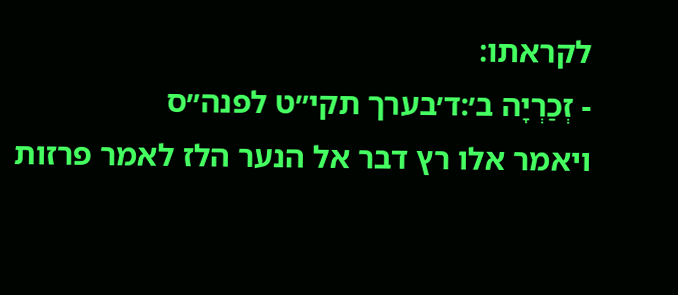לקראתו׃
- זְכַרְיָה ב׳:ד׳בערך תקי״ט לפנה״ס
ויאמר אלו רץ דבר אל הנער הלז לאמר פרזות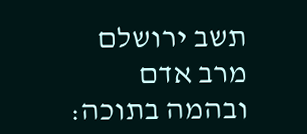תשב ירושלם מרב אדם ובהמה בתוכה׃